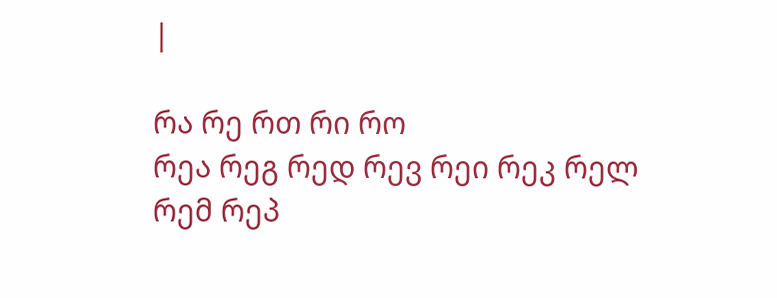|

რა რე რთ რი რო
რეა რეგ რედ რევ რეი რეკ რელ რემ რეპ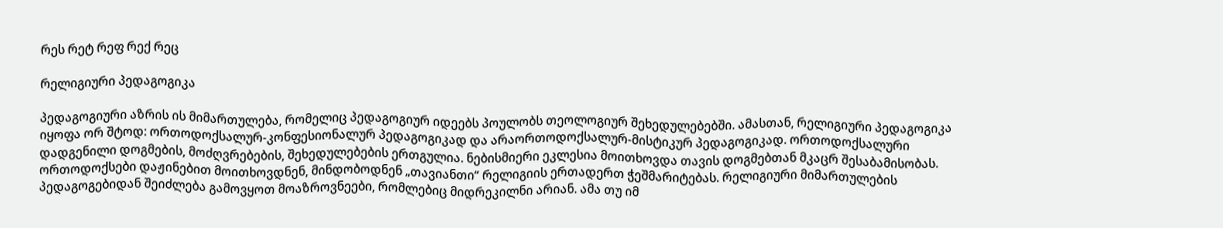რეს რეტ რეფ რექ რეც

რელიგიური პედაგოგიკა

პედაგოგიური აზრის ის მიმართულება, რომელიც პედაგოგიურ იდეებს პოულობს თეოლოგიურ შეხედულებებში. ამასთან, რელიგიური პედაგოგიკა იყოფა ორ შტოდ: ორთოდოქსალურ-კონფესიონალურ პედაგოგიკად და არაორთოდოქსალურ-მისტიკურ პედაგოგიკად. ორთოდოქსალური დადგენილი დოგმების, მოძღვრებების, შეხედულებების ერთგულია. ნებისმიერი ეკლესია მოითხოვდა თავის დოგმებთან მკაცრ შესაბამისობას. ორთოდოქსები დაჟინებით მოითხოვდნენ, მინდობოდნენ „თავიანთი“ რელიგიის ერთადერთ ჭეშმარიტებას. რელიგიური მიმართულების პედაგოგებიდან შეიძლება გამოვყოთ მოაზროვნეები, რომლებიც მიდრეკილნი არიან. ამა თუ იმ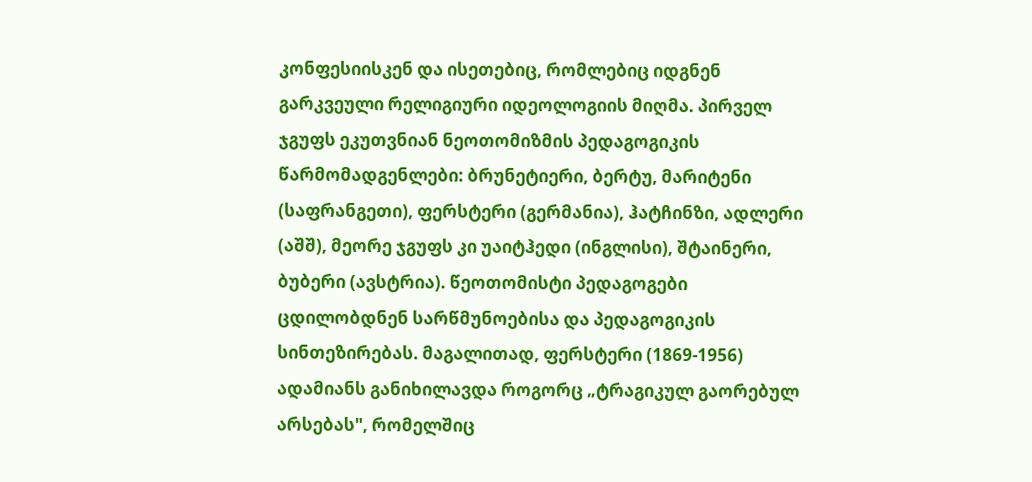კონფესიისკენ და ისეთებიც, რომლებიც იდგნენ გარკვეული რელიგიური იდეოლოგიის მიღმა. პირველ ჯგუფს ეკუთვნიან ნეოთომიზმის პედაგოგიკის წარმომადგენლები: ბრუნეტიერი, ბერტუ, მარიტენი (საფრანგეთი), ფერსტერი (გერმანია), ჰატჩინზი, ადლერი (აშშ), მეორე ჯგუფს კი უაიტჰედი (ინგლისი), შტაინერი, ბუბერი (ავსტრია). წეოთომისტი პედაგოგები ცდილობდნენ სარწმუნოებისა და პედაგოგიკის სინთეზირებას. მაგალითად, ფერსტერი (1869-1956) ადამიანს განიხილავდა როგორც „ტრაგიკულ გაორებულ არსებას", რომელშიც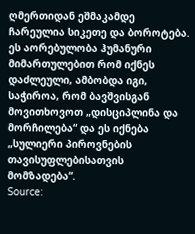ღმერთიდან ეშმაკამდე ჩარეულია სიკეთე და ბოროტება. ეს აორებულობა ჰუმანური მიმართულებით რომ იქნეს დაძლეული, ამბობდა იგი, საჭიროა, რომ ბავშვისგან მოვითხოვოთ „დისციპლინა და მორჩილება“ და ეს იქნება „სულიერი პიროვნების თავისუფლებისათვის მომზადება“.
Source: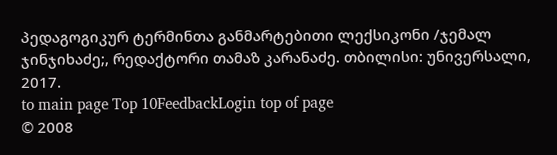პედაგოგიკურ ტერმინთა განმარტებითი ლექსიკონი /ჯემალ ჯინჯიხაძე;, რედაქტორი თამაზ კარანაძე. თბილისი: უნივერსალი, 2017.
to main page Top 10FeedbackLogin top of page
© 2008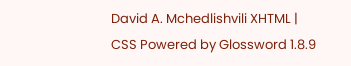David A. Mchedlishvili XHTML | CSS Powered by Glossword 1.8.9